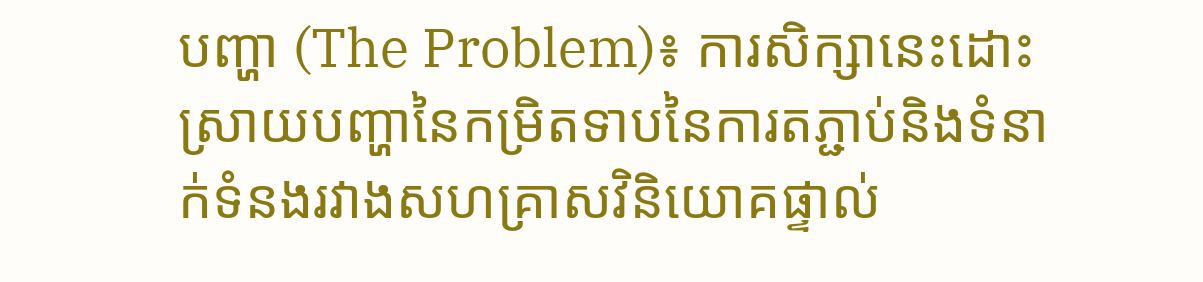បញ្ហា (The Problem)៖ ការសិក្សានេះដោះស្រាយបញ្ហានៃកម្រិតទាបនៃការតភ្ជាប់និងទំនាក់ទំនងរវាងសហគ្រាសវិនិយោគផ្ទាល់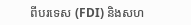ពីបរទេស (FDI) និងសហ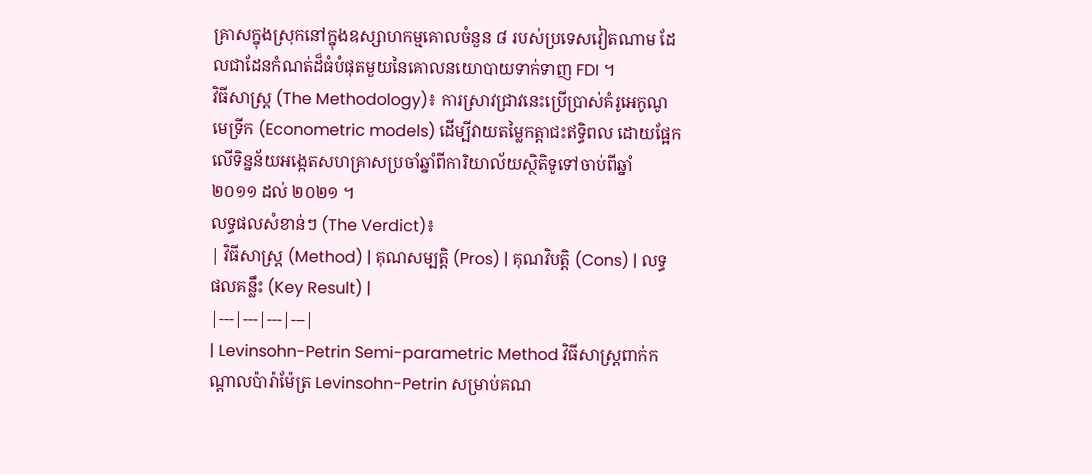គ្រាសក្នុងស្រុកនៅក្នុងឧស្សាហកម្មគោលចំនួន ៨ របស់ប្រទេសវៀតណាម ដែលជាដែនកំណត់ដ៏ធំបំផុតមួយនៃគោលនយោបាយទាក់ទាញ FDI ។
វិធីសាស្ត្រ (The Methodology)៖ ការស្រាវជ្រាវនេះប្រើប្រាស់គំរូអេកូណូមេទ្រីក (Econometric models) ដើម្បីវាយតម្លៃកត្តាជះឥទ្ធិពល ដោយផ្អែកលើទិន្នន័យអង្កេតសហគ្រាសប្រចាំឆ្នាំពីការិយាល័យស្ថិតិទូទៅចាប់ពីឆ្នាំ ២០១១ ដល់ ២០២១ ។
លទ្ធផលសំខាន់ៗ (The Verdict)៖
| វិធីសាស្ត្រ (Method) | គុណសម្បត្តិ (Pros) | គុណវិបត្តិ (Cons) | លទ្ធផលគន្លឹះ (Key Result) |
|---|---|---|---|
| Levinsohn-Petrin Semi-parametric Method វិធីសាស្ត្រពាក់កណ្តាលប៉ារ៉ាម៉ែត្រ Levinsohn-Petrin សម្រាប់គណ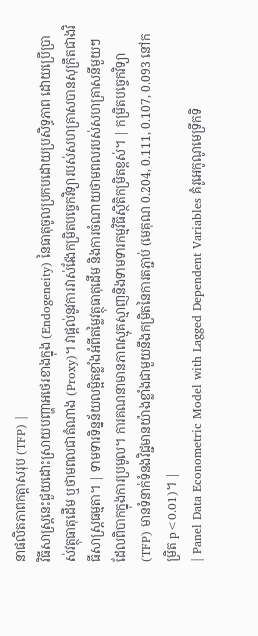នាផលិតភាពកត្តាសរុប (TFP) |
វិធីសាស្ត្រនេះជួយដោះស្រាយបញ្ហាអថេរខាងក្នុង (Endogeneity) នៃធាតុចូលប្រកបដោយប្រសិទ្ធភាព ដោយប្រើប្រាស់វត្ថុធាតុដើម ឬថាមពលជាតំណាង (Proxy)។ វាផ្តល់នូវការវាស់វែងកម្រិតបច្ចេកវិទ្យារបស់សហគ្រាសបានសុក្រឹតជាងវិធីសាស្ត្រធម្មតា។ | ទាមទារទិន្នន័យលម្អិតខ្លាំងអំពីតម្លៃវត្ថុធាតុដើម និងការចំណាយថាមពលរបស់សហគ្រាសនីមួយៗ ដែលពិបាកក្នុងការប្រមូល។ ការគណនាមានភាពស្មុគស្មាញនិងទាមទារកម្មវិធីស្ថិតិកម្រិតខ្ពស់។ | កម្រិតបច្ចេកវិទ្យា (TFP) មានទំនាក់ទំនងវិជ្ជមានយ៉ាងខ្លាំងជាមួយនឹងកម្រិតនៃការតភ្ជាប់ (មេគុណ 0.204, 0.111, 0.107, 0.093 នៅកម្រិត p<0.01)។ |
| Panel Data Econometric Model with Lagged Dependent Variables គំរូអេកូណូមេទ្រីកទិ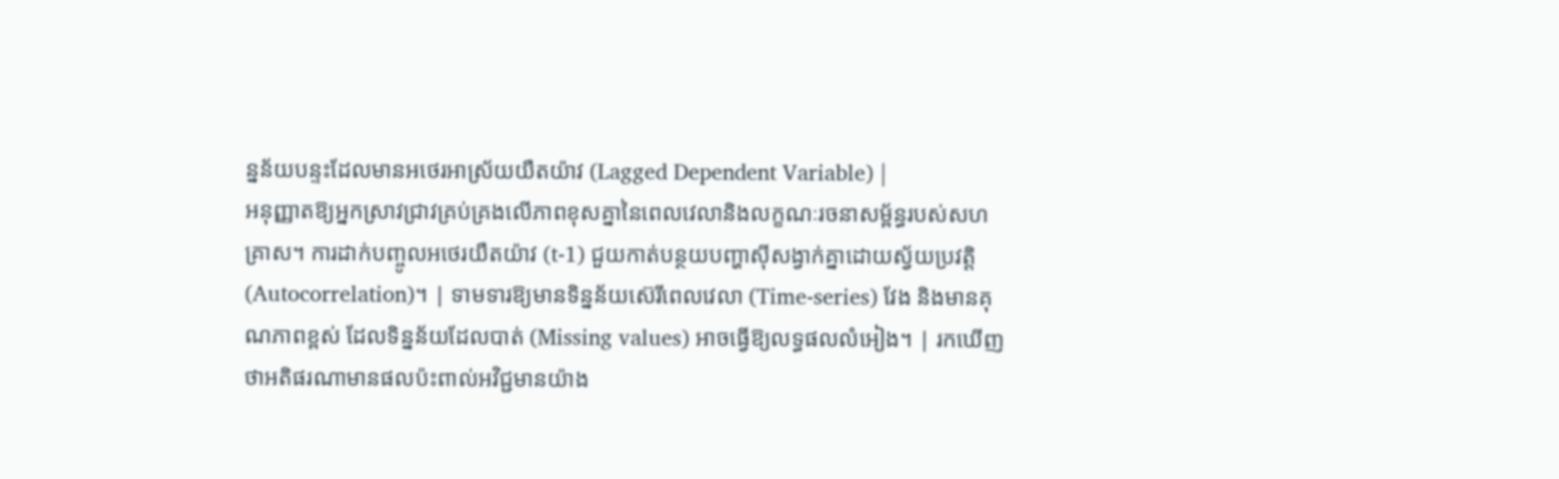ន្នន័យបន្ទះដែលមានអថេរអាស្រ័យយឺតយ៉ាវ (Lagged Dependent Variable) |
អនុញ្ញាតឱ្យអ្នកស្រាវជ្រាវគ្រប់គ្រងលើភាពខុសគ្នានៃពេលវេលានិងលក្ខណៈរចនាសម្ព័ន្ធរបស់សហគ្រាស។ ការដាក់បញ្ចូលអថេរយឺតយ៉ាវ (t-1) ជួយកាត់បន្ថយបញ្ហាស៊ីសង្វាក់គ្នាដោយស្វ័យប្រវត្តិ (Autocorrelation)។ | ទាមទារឱ្យមានទិន្នន័យស៊េរីពេលវេលា (Time-series) វែង និងមានគុណភាពខ្ពស់ ដែលទិន្នន័យដែលបាត់ (Missing values) អាចធ្វើឱ្យលទ្ធផលលំអៀង។ | រកឃើញថាអតិផរណាមានផលប៉ះពាល់អវិជ្ជមានយ៉ាង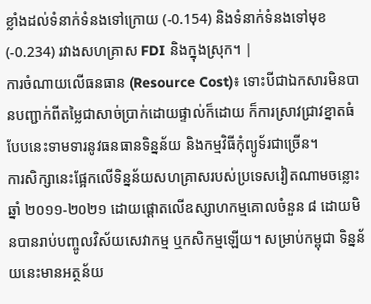ខ្លាំងដល់ទំនាក់ទំនងទៅក្រោយ (-0.154) និងទំនាក់ទំនងទៅមុខ (-0.234) រវាងសហគ្រាស FDI និងក្នុងស្រុក។ |
ការចំណាយលើធនធាន (Resource Cost)៖ ទោះបីជាឯកសារមិនបានបញ្ជាក់ពីតម្លៃជាសាច់ប្រាក់ដោយផ្ទាល់ក៏ដោយ ក៏ការស្រាវជ្រាវខ្នាតធំបែបនេះទាមទារនូវធនធានទិន្នន័យ និងកម្មវិធីកុំព្យូទ័រជាច្រើន។
ការសិក្សានេះផ្អែកលើទិន្នន័យសហគ្រាសរបស់ប្រទេសវៀតណាមចន្លោះឆ្នាំ ២០១១-២០២១ ដោយផ្តោតលើឧស្សាហកម្មគោលចំនួន ៨ ដោយមិនបានរាប់បញ្ចូលវិស័យសេវាកម្ម ឬកសិកម្មឡើយ។ សម្រាប់កម្ពុជា ទិន្នន័យនេះមានអត្ថន័យ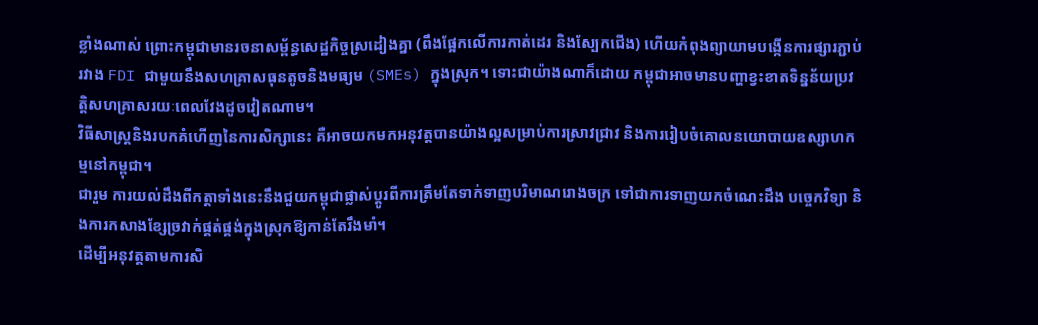ខ្លាំងណាស់ ព្រោះកម្ពុជាមានរចនាសម្ព័ន្ធសេដ្ឋកិច្ចស្រដៀងគ្នា (ពឹងផ្អែកលើការកាត់ដេរ និងស្បែកជើង) ហើយកំពុងព្យាយាមបង្កើនការផ្សារភ្ជាប់រវាង FDI ជាមួយនឹងសហគ្រាសធុនតូចនិងមធ្យម (SMEs) ក្នុងស្រុក។ ទោះជាយ៉ាងណាក៏ដោយ កម្ពុជាអាចមានបញ្ហាខ្វះខាតទិន្នន័យប្រវត្តិសហគ្រាសរយៈពេលវែងដូចវៀតណាម។
វិធីសាស្ត្រនិងរបកគំហើញនៃការសិក្សានេះ គឺអាចយកមកអនុវត្តបានយ៉ាងល្អសម្រាប់ការស្រាវជ្រាវ និងការរៀបចំគោលនយោបាយឧស្សាហកម្មនៅកម្ពុជា។
ជារួម ការយល់ដឹងពីកត្តាទាំងនេះនឹងជួយកម្ពុជាផ្លាស់ប្តូរពីការត្រឹមតែទាក់ទាញបរិមាណរោងចក្រ ទៅជាការទាញយកចំណេះដឹង បច្ចេកវិទ្យា និងការកសាងខ្សែច្រវាក់ផ្គត់ផ្គង់ក្នុងស្រុកឱ្យកាន់តែរឹងមាំ។
ដើម្បីអនុវត្តតាមការសិ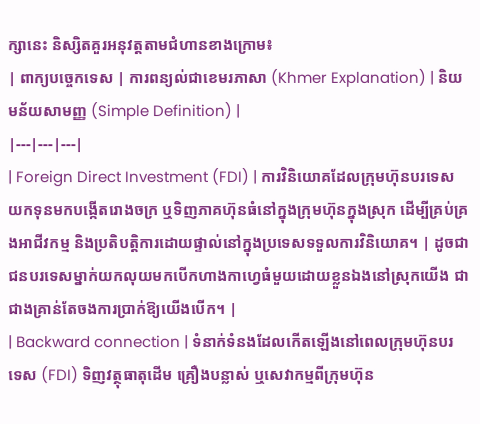ក្សានេះ និស្សិតគួរអនុវត្តតាមជំហានខាងក្រោម៖
| ពាក្យបច្ចេកទេស | ការពន្យល់ជាខេមរភាសា (Khmer Explanation) | និយមន័យសាមញ្ញ (Simple Definition) |
|---|---|---|
| Foreign Direct Investment (FDI) | ការវិនិយោគដែលក្រុមហ៊ុនបរទេសយកទុនមកបង្កើតរោងចក្រ ឬទិញភាគហ៊ុនធំនៅក្នុងក្រុមហ៊ុនក្នុងស្រុក ដើម្បីគ្រប់គ្រងអាជីវកម្ម និងប្រតិបត្តិការដោយផ្ទាល់នៅក្នុងប្រទេសទទួលការវិនិយោគ។ | ដូចជាជនបរទេសម្នាក់យកលុយមកបើកហាងកាហ្វេធំមួយដោយខ្លួនឯងនៅស្រុកយើង ជាជាងគ្រាន់តែចងការប្រាក់ឱ្យយើងបើក។ |
| Backward connection | ទំនាក់ទំនងដែលកើតឡើងនៅពេលក្រុមហ៊ុនបរទេស (FDI) ទិញវត្ថុធាតុដើម គ្រឿងបន្លាស់ ឬសេវាកម្មពីក្រុមហ៊ុន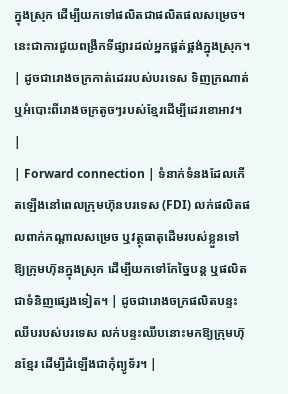ក្នុងស្រុក ដើម្បីយកទៅផលិតជាផលិតផលសម្រេច។ នេះជាការជួយពង្រីកទីផ្សារដល់អ្នកផ្គត់ផ្គង់ក្នុងស្រុក។ | ដូចជារោងចក្រកាត់ដេររបស់បរទេស ទិញក្រណាត់ ឬអំបោះពីរោងចក្រតូចៗរបស់ខ្មែរដើម្បីដេរខោអាវ។ |
| Forward connection | ទំនាក់ទំនងដែលកើតឡើងនៅពេលក្រុមហ៊ុនបរទេស (FDI) លក់ផលិតផលពាក់កណ្តាលសម្រេច ឬវត្ថុធាតុដើមរបស់ខ្លួនទៅឱ្យក្រុមហ៊ុនក្នុងស្រុក ដើម្បីយកទៅកែច្នៃបន្ត ឬផលិតជាទំនិញផ្សេងទៀត។ | ដូចជារោងចក្រផលិតបន្ទះឈីបរបស់បរទេស លក់បន្ទះឈីបនោះមកឱ្យក្រុមហ៊ុនខ្មែរ ដើម្បីដំឡើងជាកុំព្យូទ័រ។ |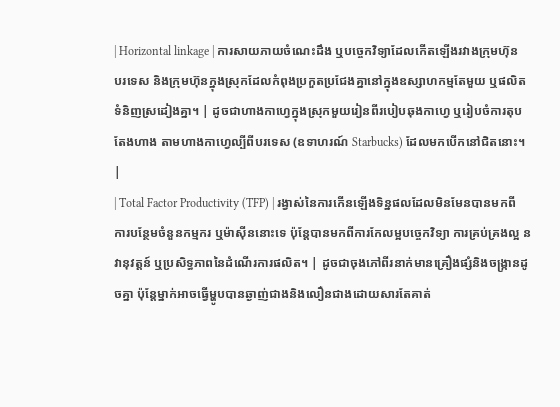| Horizontal linkage | ការសាយភាយចំណេះដឹង ឬបច្ចេកវិទ្យាដែលកើតឡើងរវាងក្រុមហ៊ុនបរទេស និងក្រុមហ៊ុនក្នុងស្រុកដែលកំពុងប្រកួតប្រជែងគ្នានៅក្នុងឧស្សាហកម្មតែមួយ ឬផលិតទំនិញស្រដៀងគ្នា។ | ដូចជាហាងកាហ្វេក្នុងស្រុកមួយរៀនពីរបៀបឆុងកាហ្វេ ឬរៀបចំការតុបតែងហាង តាមហាងកាហ្វេល្បីពីបរទេស (ឧទាហរណ៍ Starbucks) ដែលមកបើកនៅជិតនោះ។ |
| Total Factor Productivity (TFP) | រង្វាស់នៃការកើនឡើងទិន្នផលដែលមិនមែនបានមកពីការបន្ថែមចំនួនកម្មករ ឬម៉ាស៊ីននោះទេ ប៉ុន្តែបានមកពីការកែលម្អបច្ចេកវិទ្យា ការគ្រប់គ្រងល្អ នវានុវត្តន៍ ឬប្រសិទ្ធភាពនៃដំណើរការផលិត។ | ដូចជាចុងភៅពីរនាក់មានគ្រឿងផ្សំនិងចង្ក្រានដូចគ្នា ប៉ុន្តែម្នាក់អាចធ្វើម្ហូបបានឆ្ងាញ់ជាងនិងលឿនជាងដោយសារតែគាត់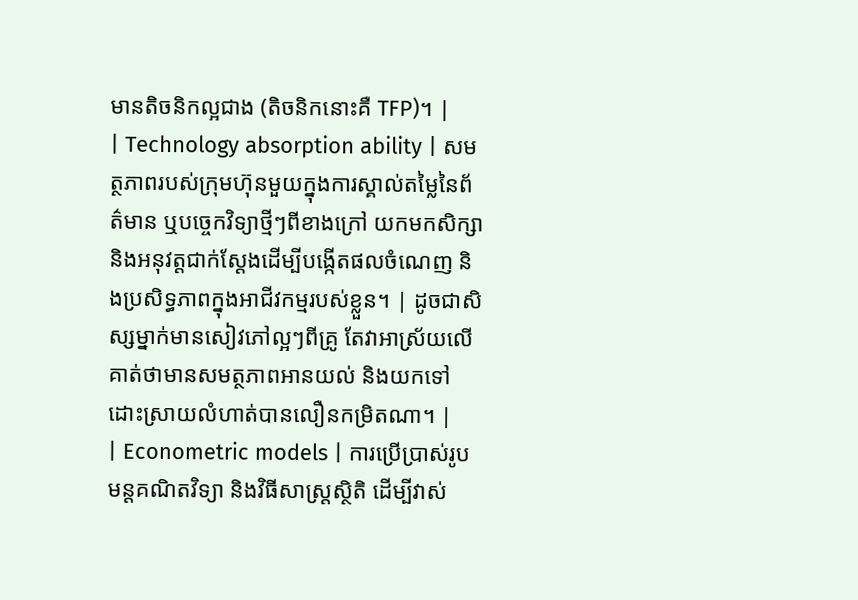មានតិចនិកល្អជាង (តិចនិកនោះគឺ TFP)។ |
| Technology absorption ability | សមត្ថភាពរបស់ក្រុមហ៊ុនមួយក្នុងការស្គាល់តម្លៃនៃព័ត៌មាន ឬបច្ចេកវិទ្យាថ្មីៗពីខាងក្រៅ យកមកសិក្សា និងអនុវត្តជាក់ស្តែងដើម្បីបង្កើតផលចំណេញ និងប្រសិទ្ធភាពក្នុងអាជីវកម្មរបស់ខ្លួន។ | ដូចជាសិស្សម្នាក់មានសៀវភៅល្អៗពីគ្រូ តែវាអាស្រ័យលើគាត់ថាមានសមត្ថភាពអានយល់ និងយកទៅដោះស្រាយលំហាត់បានលឿនកម្រិតណា។ |
| Econometric models | ការប្រើប្រាស់រូបមន្តគណិតវិទ្យា និងវិធីសាស្ត្រស្ថិតិ ដើម្បីវាស់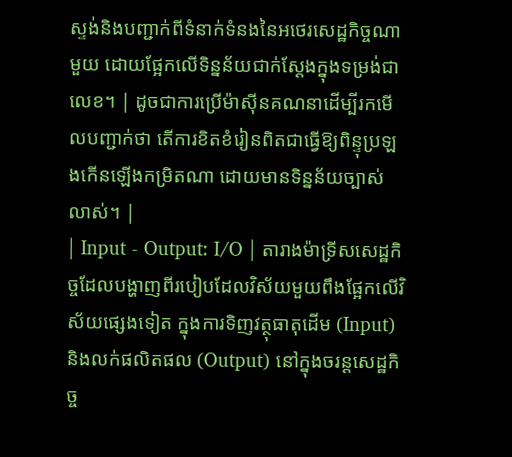ស្ទង់និងបញ្ជាក់ពីទំនាក់ទំនងនៃអថេរសេដ្ឋកិច្ចណាមួយ ដោយផ្អែកលើទិន្នន័យជាក់ស្តែងក្នុងទម្រង់ជាលេខ។ | ដូចជាការប្រើម៉ាស៊ីនគណនាដើម្បីរកមើលបញ្ជាក់ថា តើការខិតខំរៀនពិតជាធ្វើឱ្យពិន្ទុប្រឡងកើនឡើងកម្រិតណា ដោយមានទិន្នន័យច្បាស់លាស់។ |
| Input - Output: I/O | តារាងម៉ាទ្រីសសេដ្ឋកិច្ចដែលបង្ហាញពីរបៀបដែលវិស័យមួយពឹងផ្អែកលើវិស័យផ្សេងទៀត ក្នុងការទិញវត្ថុធាតុដើម (Input) និងលក់ផលិតផល (Output) នៅក្នុងចរន្តសេដ្ឋកិច្ច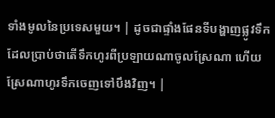ទាំងមូលនៃប្រទេសមួយ។ | ដូចជាផ្ទាំងផែនទីបង្ហាញផ្លូវទឹក ដែលប្រាប់ថាតើទឹកហូរពីប្រឡាយណាចូលស្រែណា ហើយស្រែណាហូរទឹកចេញទៅបឹងវិញ។ |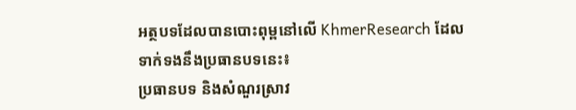អត្ថបទដែលបានបោះពុម្ពនៅលើ KhmerResearch ដែលទាក់ទងនឹងប្រធានបទនេះ៖
ប្រធានបទ និងសំណួរស្រាវ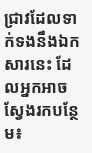ជ្រាវដែលទាក់ទងនឹងឯកសារនេះ ដែលអ្នកអាចស្វែងរកបន្ថែម៖